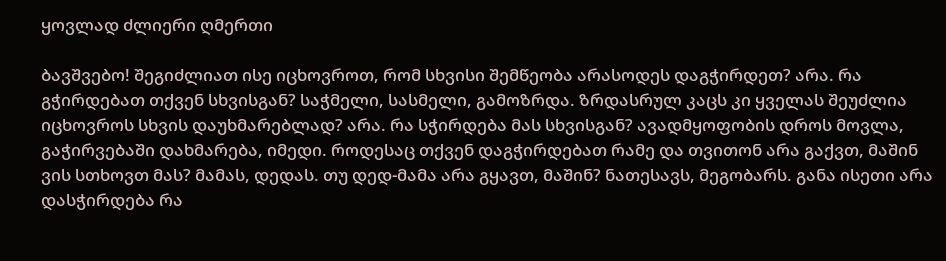ყოვლად ძლიერი ღმერთი

ბავშვებო! შეგიძლიათ ისე იცხოვროთ, რომ სხვისი შემწეობა არასოდეს დაგჭირდეთ? არა. რა გჭირდებათ თქვენ სხვისგან? საჭმელი, სასმელი, გამოზრდა. ზრდასრულ კაცს კი ყველას შეუძლია იცხოვროს სხვის დაუხმარებლად? არა. რა სჭირდება მას სხვისგან? ავადმყოფობის დროს მოვლა, გაჭირვებაში დახმარება, იმედი. როდესაც თქვენ დაგჭირდებათ რამე და თვითონ არა გაქვთ, მაშინ ვის სთხოვთ მას? მამას, დედას. თუ დედ-მამა არა გყავთ, მაშინ? ნათესავს, მეგობარს. განა ისეთი არა დასჭირდება რა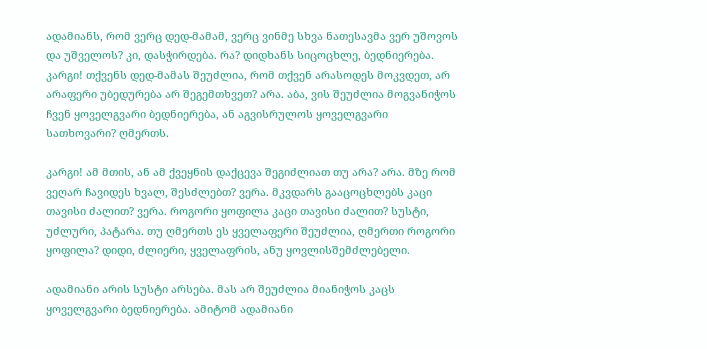ადამიანს, რომ ვერც დედ-მამამ, ვერც ვინმე სხვა ნათესავმა ვერ უშოვოს და უშველოს? კი, დასჭირდება. რა? დიდხანს სიცოცხლე, ბედნიერება. კარგი! თქვენს დედ-მამას შეუძლია, რომ თქვენ არასოდეს მოკვდეთ, არ არაფერი უბედურება არ შეგემთხვეთ? არა. აბა, ვის შეუძლია მოგვანიჭოს ჩვენ ყოველგვარი ბედნიერება, ან აგვისრულოს ყოველგვარი სათხოვარი? ღმერთს.

კარგი! ამ მთის, ან ამ ქვეყნის დაქცევა შეგიძლიათ თუ არა? არა. მზე რომ ვეღარ ჩავიდეს ხვალ, შესძლებთ? ვერა. მკვდარს გააცოცხლებს კაცი თავისი ძალით? ვერა. როგორი ყოფილა კაცი თავისი ძალით? სუსტი, უძლური, პატარა. თუ ღმერთს ეს ყველაფერი შეუძლია, ღმერთი როგორი ყოფილა? დიდი, ძლიერი, ყველაფრის, ანუ ყოვლისშემძლებელი.

ადამიანი არის სუსტი არსება. მას არ შეუძლია მიანიჭოს კაცს ყოველგვარი ბედნიერება. ამიტომ ადამიანი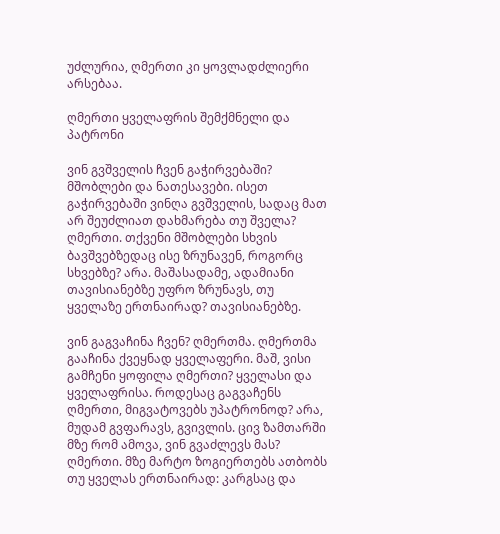უძლურია, ღმერთი კი ყოვლადძლიერი არსებაა.

ღმერთი ყველაფრის შემქმნელი და პატრონი

ვინ გვშველის ჩვენ გაჭირვებაში? მშობლები და ნათესავები. ისეთ გაჭირვებაში ვინღა გვშველის, სადაც მათ არ შეუძლიათ დახმარება თუ შველა? ღმერთი. თქვენი მშობლები სხვის ბავშვებზედაც ისე ზრუნავენ, როგორც სხვებზე? არა. მაშასადამე, ადამიანი თავისიანებზე უფრო ზრუნავს, თუ ყველაზე ერთნაირად? თავისიანებზე.

ვინ გაგვაჩინა ჩვენ? ღმერთმა. ღმერთმა გააჩინა ქვეყნად ყველაფერი. მაშ, ვისი გამჩენი ყოფილა ღმერთი? ყველასი და ყველაფრისა. როდესაც გაგვაჩენს ღმერთი, მიგვატოვებს უპატრონოდ? არა, მუდამ გვფარავს, გვივლის. ცივ ზამთარში მზე რომ ამოვა, ვინ გვაძლევს მას? ღმერთი. მზე მარტო ზოგიერთებს ათბობს თუ ყველას ერთნაირად: კარგსაც და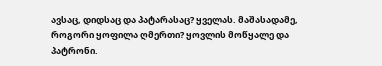ავსაც, დიდსაც და პატარასაც? ყველას. მაშასადამე, როგორი ყოფილა ღმერთი? ყოვლის მოწყალე და პატრონი.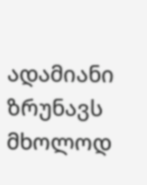ადამიანი ზრუნავს მხოლოდ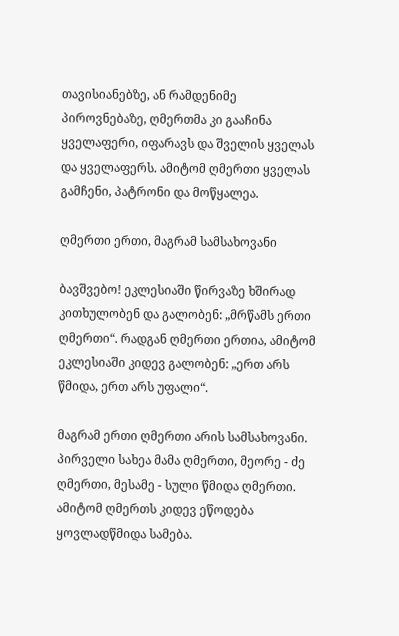თავისიანებზე, ან რამდენიმე პიროვნებაზე, ღმერთმა კი გააჩინა ყველაფერი, იფარავს და შველის ყველას და ყველაფერს. ამიტომ ღმერთი ყველას გამჩენი, პატრონი და მოწყალეა.

ღმერთი ერთი, მაგრამ სამსახოვანი

ბავშვებო! ეკლესიაში წირვაზე ხშირად კითხულობენ და გალობენ: „მრწამს ერთი ღმერთი“. რადგან ღმერთი ერთია, ამიტომ ეკლესიაში კიდევ გალობენ: „ერთ არს წმიდა, ერთ არს უფალი“.

მაგრამ ერთი ღმერთი არის სამსახოვანი. პირველი სახეა მამა ღმერთი, მეორე - ძე ღმერთი, მესამე - სული წმიდა ღმერთი. ამიტომ ღმერთს კიდევ ეწოდება ყოვლადწმიდა სამება.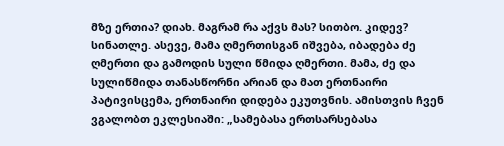მზე ერთია? დიახ. მაგრამ რა აქვს მას? სითბო. კიდევ? სინათლე. ასევე, მამა ღმერთისგან იშვება, იბადება ძე ღმერთი და გამოდის სული წმიდა ღმერთი. მამა, ძე და სულიწმიდა თანასწორნი არიან და მათ ერთნაირი პატივისცემა, ერთნაირი დიდება ეკუთვნის. ამისთვის ჩვენ ვგალობთ ეკლესიაში: „სამებასა ერთსარსებასა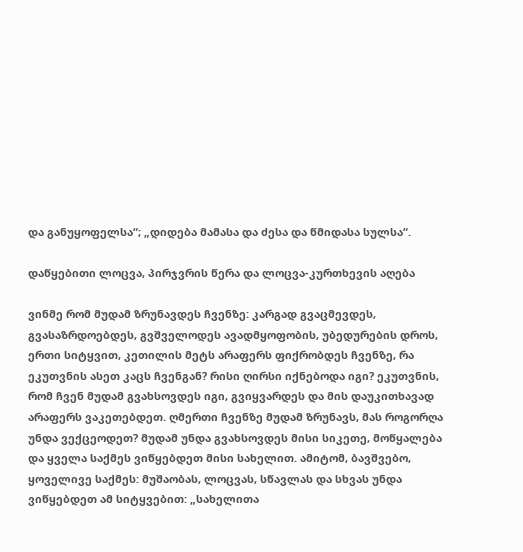და განუყოფელსა“; „დიდება მამასა და ძესა და წმიდასა სულსა“.

დაწყებითი ლოცვა, პირჯვრის წერა და ლოცვა-კურთხევის აღება

ვინმე რომ მუდამ ზრუნავდეს ჩვენზე: კარგად გვაცმევდეს, გვასაზრდოებდეს, გვშველოდეს ავადმყოფობის, უბედურების დროს, ერთი სიტყვით, კეთილის მეტს არაფერს ფიქრობდეს ჩვენზე, რა ეკუთვნის ასეთ კაცს ჩვენგან? რისი ღირსი იქნებოდა იგი? ეკუთვნის, რომ ჩვენ მუდამ გვახსოვდეს იგი, გვიყვარდეს და მის დაუკითხავად არაფერს ვაკეთებდეთ. ღმერთი ჩვენზე მუდამ ზრუნავს, მას როგორღა უნდა ვექცეოდეთ? მუდამ უნდა გვახსოვდეს მისი სიკეთე, მოწყალება და ყველა საქმეს ვიწყებდეთ მისი სახელით. ამიტომ, ბავშვებო, ყოველივე საქმეს: მუშაობას, ლოცვას, სწავლას და სხვას უნდა ვიწყებდეთ ამ სიტყვებით: „სახელითა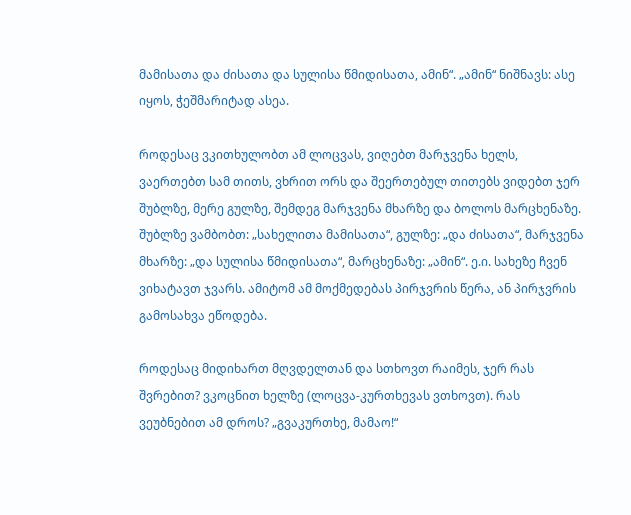მამისათა და ძისათა და სულისა წმიდისათა, ამინ“. „ამინ“ ნიშნავს: ასე იყოს, ჭეშმარიტად ასეა.

როდესაც ვკითხულობთ ამ ლოცვას, ვიღებთ მარჯვენა ხელს, ვაერთებთ სამ თითს, ვხრით ორს და შეერთებულ თითებს ვიდებთ ჯერ შუბლზე, მერე გულზე, შემდეგ მარჯვენა მხარზე და ბოლოს მარცხენაზე. შუბლზე ვამბობთ: „სახელითა მამისათა“, გულზე: „და ძისათა“, მარჯვენა მხარზე: „და სულისა წმიდისათა“, მარცხენაზე: „ამინ“. ე.ი. სახეზე ჩვენ ვიხატავთ ჯვარს. ამიტომ ამ მოქმედებას პირჯვრის წერა, ან პირჯვრის გამოსახვა ეწოდება.

როდესაც მიდიხართ მღვდელთან და სთხოვთ რაიმეს, ჯერ რას შვრებით? ვკოცნით ხელზე (ლოცვა-კურთხევას ვთხოვთ). რას ვეუბნებით ამ დროს? „გვაკურთხე, მამაო!“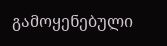გამოყენებული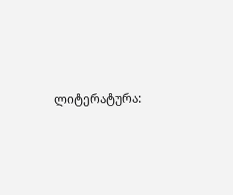ლიტერატურა: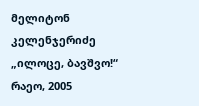მელიტონ კელენჯერიძე „ილოცე, ბავშვო!“
რაეო, 2005